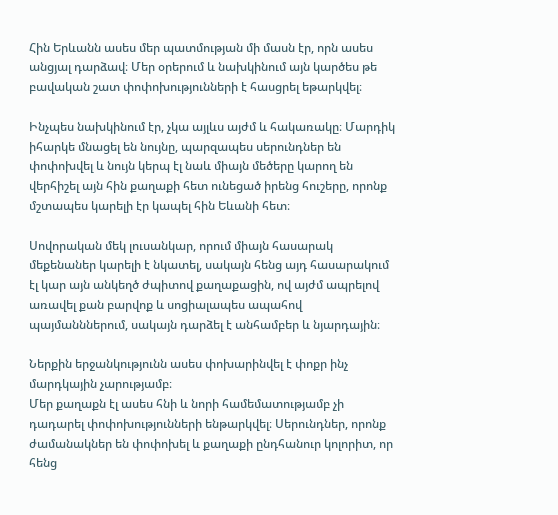Հին Երևանն ասես մեր պատմության մի մասն էր, որն ասես անցյալ դարձավ։ Մեր օրերում և նախկինում այն կարծես թե բավական շատ փոփոխությունների է հասցրել եթարկվել։

Ինչպես նախկինում էր, չկա այլևս այժմ և հակառակը։ Մարդիկ իհարկե մնացել են նույնը, պարզապես սերունդներ են փոփոխվել և նույն կերպ էլ նաև միայն մեծերը կարող են վերհիշել այն հին քաղաքի հետ ունեցած իրենց հուշերը, որոնք մշտապես կարելի էր կապել հին Եևանի հետ։

Սովորական մեկ լուսանկար, որում միայն հասարակ մեքենաներ կարելի է նկատել, սակայն հենց այդ հասարակում էլ կար այն անկեղծ ժպիտով քաղաքացին, ով այժմ ապրելով առավել քան բարվոք և սոցիալապես ապահով պայմանններում, սակայն դարձել է անհամբեր և նյարդային։

Ներքին երջանկությունն ասես փոխարինվել է փոքր ինչ մարդկային չարությամբ։
Մեր քաղաքն էլ ասես հնի և նորի համեմատությամբ չի դադարել փոփոխությունների ենթարկվել։ Սերունդներ, որոնք ժամանակներ են փոփոխել և քաղաքի ընդհանուր կոլորիտ, որ հենց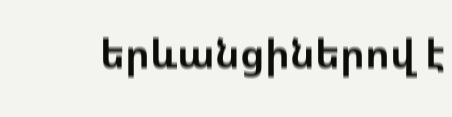երևանցիներով է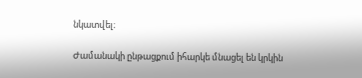նկատվել։

Ժամանակի ընթացքում իհարկե մնացել են կրկին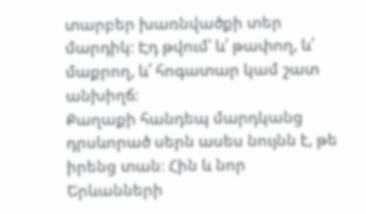տարբեր խառնվածքի տեր մարդիկ։ Էդ թվում՝ և՛ թափող, և՛ մաքրող, և՛ հոգատար կամ շատ անխիղճ։
Քաղաքի հանդեպ մարդկանց դրսևորած սերն ասես նույնն է, թե իրենց տան։ Հին և նոր Երևանների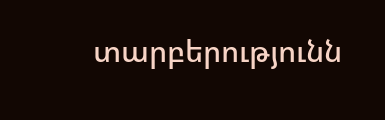տարբերությունն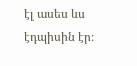էլ ասես ևս էդպիսին էր։